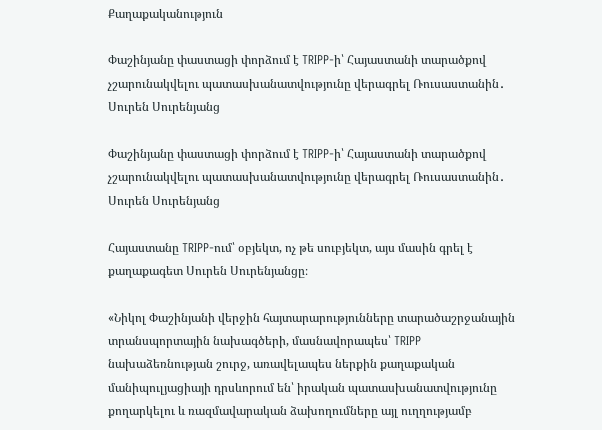Քաղաքականություն

Փաշինյանը փաստացի փորձում է TRIPP-ի՝ Հայաստանի տարածքով չշարունակվելու պատասխանատվությունը վերագրել Ռուսաստանին․ Սուրեն Սուրենյանց

Փաշինյանը փաստացի փորձում է TRIPP-ի՝ Հայաստանի տարածքով չշարունակվելու պատասխանատվությունը վերագրել Ռուսաստանին․ Սուրեն Սուրենյանց

Հայաստանը TRIPP-ում՝ օբյեկտ, ոչ թե սուբյեկտ, այս մասին գրել է քաղաքագետ Սուրեն Սուրենյանցը։

«Նիկոլ Փաշինյանի վերջին հայտարարությունները տարածաշրջանային տրանսպորտային նախագծերի, մասնավորապես՝ TRIPP նախաձեռնության շուրջ, առավելապես ներքին քաղաքական մանիպուլյացիայի դրսևորում են՝ իրական պատասխանատվությունը քողարկելու և ռազմավարական ձախողումները այլ ուղղությամբ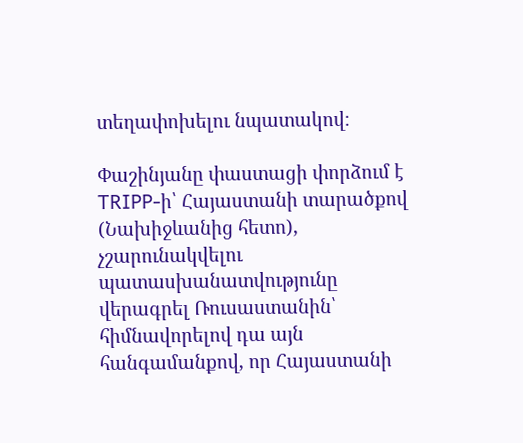տեղափոխելու նպատակով։

Փաշինյանը փաստացի փորձում է TRIPP-ի՝ Հայաստանի տարածքով (Նախիջևանից հետո), չշարունակվելու պատասխանատվությունը վերագրել Ռուսաստանին՝ հիմնավորելով դա այն հանգամանքով, որ Հայաստանի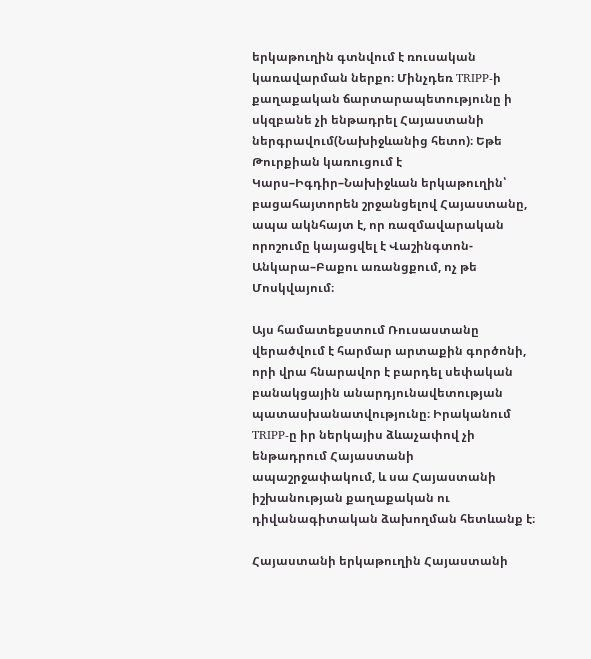երկաթուղին գտնվում է ռուսական կառավարման ներքո։ Մինչդեռ TRIPP-ի քաղաքական ճարտարապետությունը ի սկզբանե չի ենթադրել Հայաստանի ներգրավում(Նախիջևանից հետո)։ Եթե Թուրքիան կառուցում է Կարս–Իգդիր–Նախիջևան երկաթուղին՝ բացահայտորեն շրջանցելով Հայաստանը, ապա ակնհայտ է, որ ռազմավարական որոշումը կայացվել է Վաշինգտոն- Անկարա–Բաքու առանցքում, ոչ թե Մոսկվայում։

Այս համատեքստում Ռուսաստանը վերածվում է հարմար արտաքին գործոնի, որի վրա հնարավոր է բարդել սեփական բանակցային անարդյունավետության պատասխանատվությունը։ Իրականում TRIPP-ը իր ներկայիս ձևաչափով չի ենթադրում Հայաստանի ապաշրջափակում, և սա Հայաստանի իշխանության քաղաքական ու դիվանագիտական ձախողման հետևանք է։

Հայաստանի երկաթուղին Հայաստանի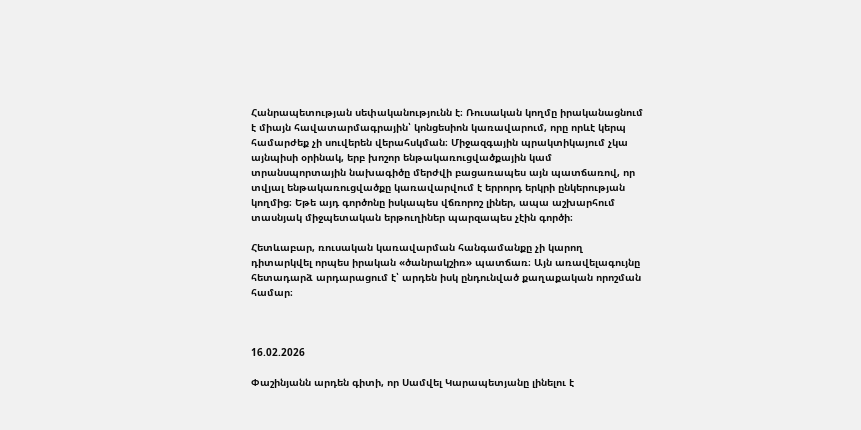Հանրապետության սեփականությունն է։ Ռուսական կողմը իրականացնում է միայն հավատարմագրային՝ կոնցեսիոն կառավարում, որը որևէ կերպ համարժեք չի սուվերեն վերահսկման։ Միջազգային պրակտիկայում չկա այնպիսի օրինակ, երբ խոշոր ենթակառուցվածքային կամ տրանսպորտային նախագիծը մերժվի բացառապես այն պատճառով, որ տվյալ ենթակառուցվածքը կառավարվում է երրորդ երկրի ընկերության կողմից։ Եթե այդ գործոնը իսկապես վճռորոշ լիներ, ապա աշխարհում տասնյակ միջպետական երթուղիներ պարզապես չէին գործի։

Հետևաբար, ռուսական կառավարման հանգամանքը չի կարող դիտարկվել որպես իրական «ծանրակշիռ» պատճառ։ Այն առավելագույնը հետադարձ արդարացում է՝ արդեն իսկ ընդունված քաղաքական որոշման համար։



16.02.2026

Փաշինյանն արդեն գիտի, որ Սամվել Կարապետյանը լինելու է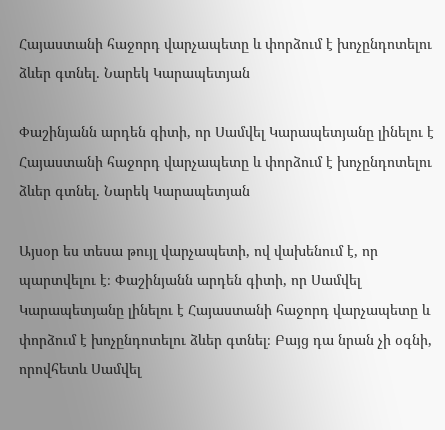Հայաստանի հաջորդ վարչապետը և փորձում է խոչընդոտելու ձևեր գտնել․ Նարեկ Կարապետյան

Փաշինյանն արդեն գիտի, որ Սամվել Կարապետյանը լինելու է Հայաստանի հաջորդ վարչապետը և փորձում է խոչընդոտելու ձևեր գտնել․ Նարեկ Կարապետյան

Այսօր ես տեսա թույլ վարչապետի, ով վախենում է, որ պարտվելու է։ Փաշինյանն արդեն գիտի, որ Սամվել Կարապետյանը լինելու է Հայաստանի հաջորդ վարչապետը և փորձում է խոչընդոտելու ձևեր գտնել։ Բայց դա նրան չի օգնի, որովհետև Սամվել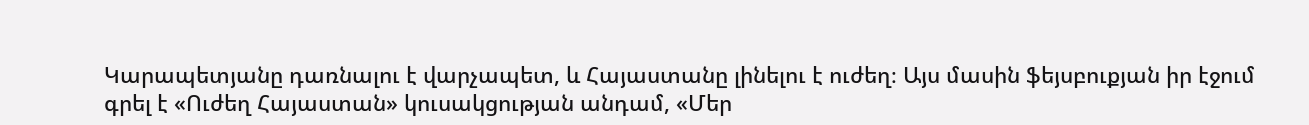Կարապետյանը դառնալու է վարչապետ, և Հայաստանը լինելու է ուժեղ։ Այս մասին ֆեյսբուքյան իր էջում գրել է «Ուժեղ Հայաստան» կուսակցության անդամ, «Մեր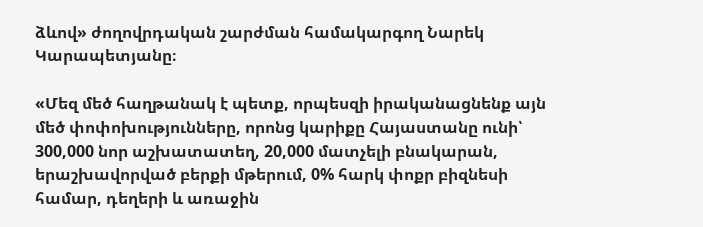ձևով» ժողովրդական շարժման համակարգող Նարեկ Կարապետյանը։

«Մեզ մեծ հաղթանակ է պետք, որպեսզի իրականացնենք այն մեծ փոփոխությունները, որոնց կարիքը Հայաստանը ունի՝ 300,000 նոր աշխատատեղ, 20,000 մատչելի բնակարան, երաշխավորված բերքի մթերում, 0% հարկ փոքր բիզնեսի համար, դեղերի և առաջին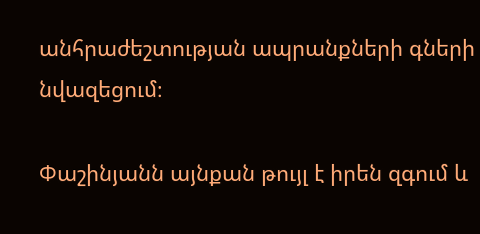անհրաժեշտության ապրանքների գների նվազեցում։

Փաշինյանն այնքան թույլ է իրեն զգում և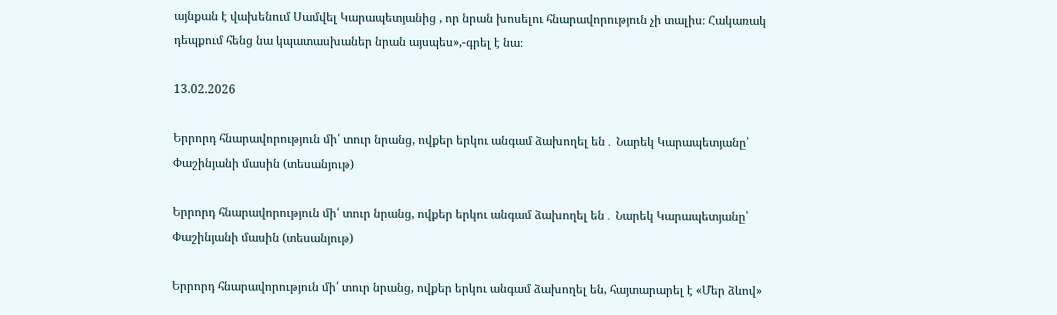այնքան է վախենում Սամվել Կարապետյանից , որ նրան խոսելու հնարավորություն չի տալիս։ Հակառակ դեպքում հենց նա կպատասխաներ նրան այսպես»,-գրել է նա։

13.02.2026

Երրորդ հնարավորություն մի՛ տուր նրանց, ովքեր երկու անգամ ձախողել են․ Նարեկ Կարապետյանը՝ Փաշինյանի մասին (տեսանյութ)

Երրորդ հնարավորություն մի՛ տուր նրանց, ովքեր երկու անգամ ձախողել են․ Նարեկ Կարապետյանը՝ Փաշինյանի մասին (տեսանյութ)

Երրորդ հնարավորություն մի՛ տուր նրանց, ովքեր երկու անգամ ձախողել են, հայտարարել է «Մեր ձևով»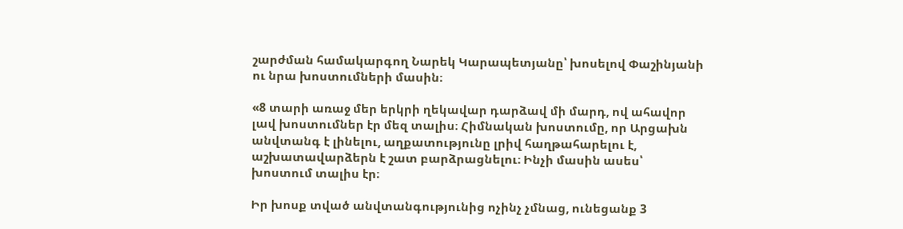շարժման համակարգող Նարեկ Կարապետյանը՝ խոսելով Փաշինյանի ու նրա խոստումների մասին։

«8 տարի առաջ մեր երկրի ղեկավար դարձավ մի մարդ, ով ահավոր լավ խոստումներ էր մեզ տալիս։ Հիմնական խոստումը, որ Արցախն անվտանգ է լինելու, աղքատությունը լրիվ հաղթահարելու է, աշխատավարձերն է շատ բարձրացնելու։ Ինչի մասին ասես՝ խոստում տալիս էր։

Իր խոսք տված անվտանգությունից ոչինչ չմնաց, ունեցանք 3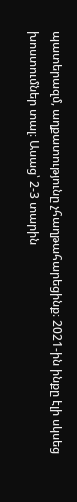պատերազմ, աղքատությունը չհաղթահարեցինք։ 2021-ին ինքը էլի սկսեց խոստումներ տալ։ Ասաց՝ 2-3 տարին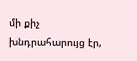մի քիչ խնդրահարույց էր,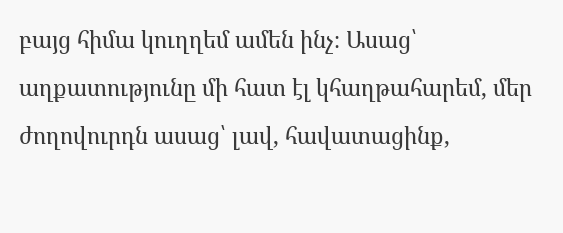բայց հիմա կուղղեմ ամեն ինչ։ Ասաց՝ աղքատությունը մի հատ էլ կհաղթահարեմ, մեր ժողովուրդն ասաց՝ լավ, հավատացինք,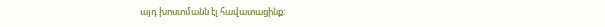այդ խոստմանն էլ հավատացինք։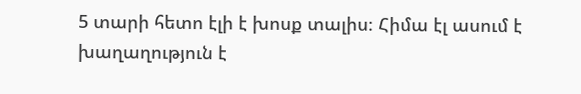5 տարի հետո էլի է խոսք տալիս։ Հիմա էլ ասում է խաղաղություն է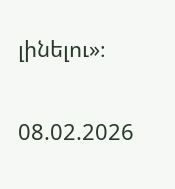լինելու»։

08.02.2026